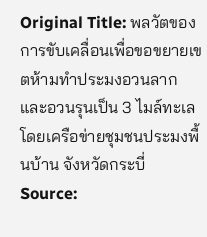Original Title: พลวัตของการขับเคลื่อนเพื่อขอขยายเขตห้ามทำประมงอวนลาก และอวนรุนเป็น 3 ไมล์ทะเลโดยเครือข่ายชุมชนประมงพื้นบ้าน จังหวัดกระบี่
Source: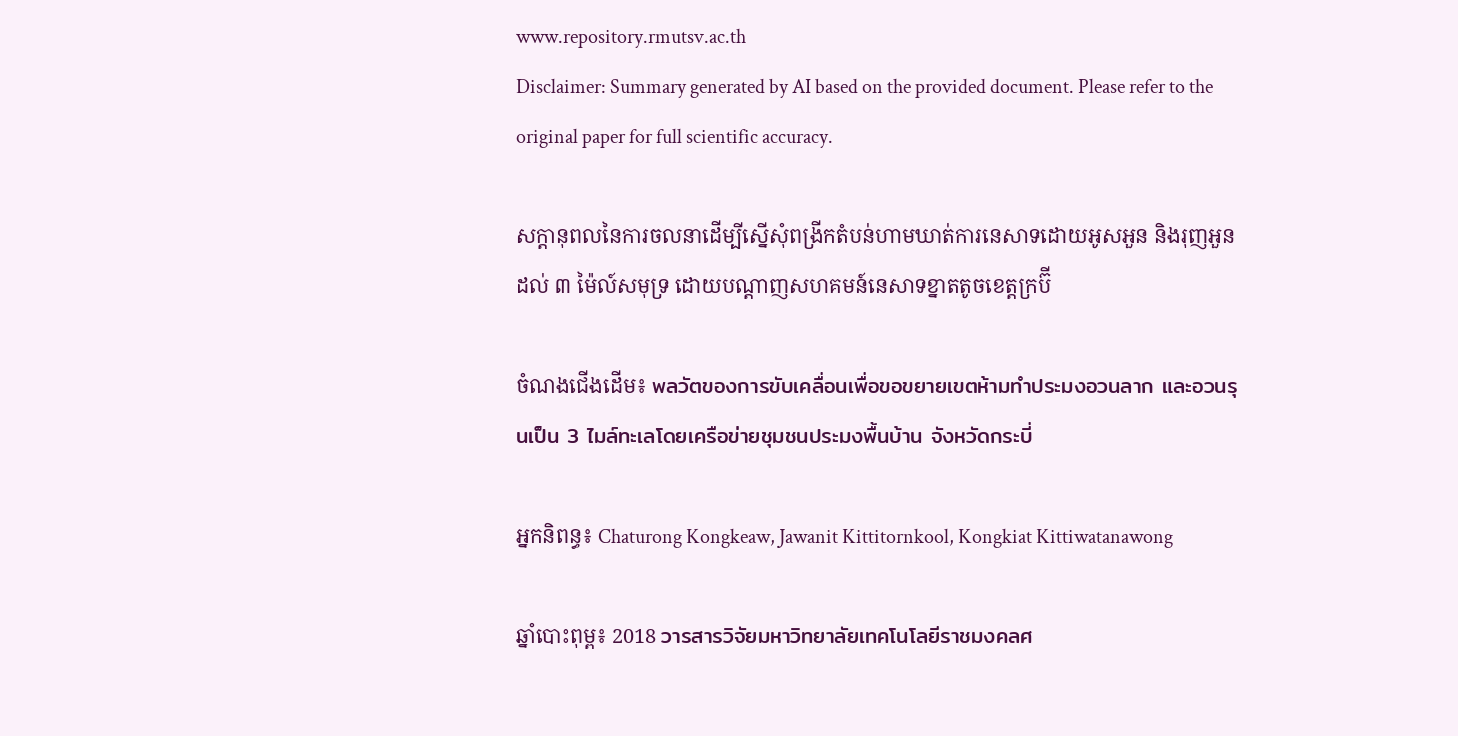www.repository.rmutsv.ac.th
Disclaimer: Summary generated by AI based on the provided document. Please refer to the original paper for full scientific accuracy.

សក្ដានុពលនៃការចលនាដើម្បីស្នើសុំពង្រីកតំបន់ហាមឃាត់ការនេសាទដោយអូសអួន និងរុញអួនដល់ ៣ ម៉ៃល៍សមុទ្រ ដោយបណ្តាញសហគមន៍នេសាទខ្នាតតូចខេត្តក្រប៊ី

ចំណងជើងដើម៖ พลวัตของการขับเคลื่อนเพื่อขอขยายเขตห้ามทำประมงอวนลาก และอวนรุนเป็น 3 ไมล์ทะเลโดยเครือข่ายชุมชนประมงพื้นบ้าน จังหวัดกระบี่

អ្នកនិពន្ធ៖ Chaturong Kongkeaw, Jawanit Kittitornkool, Kongkiat Kittiwatanawong

ឆ្នាំបោះពុម្ព៖ 2018 วารสารวิจัยมหาวิทยาลัยเทคโนโลยีราชมงคลศ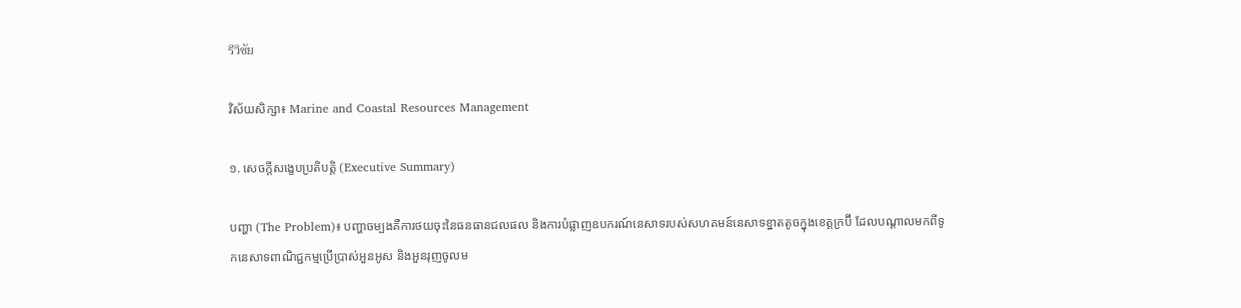รีวิชัย

វិស័យសិក្សា៖ Marine and Coastal Resources Management

១. សេចក្តីសង្ខេបប្រតិបត្តិ (Executive Summary)

បញ្ហា (The Problem)៖ បញ្ហាចម្បងគឺការថយចុះនៃធនធានជលផល និងការបំផ្លាញឧបករណ៍នេសាទរបស់សហគមន៍នេសាទខ្នាតតូចក្នុងខេត្តក្រប៊ី ដែលបណ្តាលមកពីទូកនេសាទពាណិជ្ជកម្មប្រើប្រាស់អួនអូស និងអួនរុញចូលម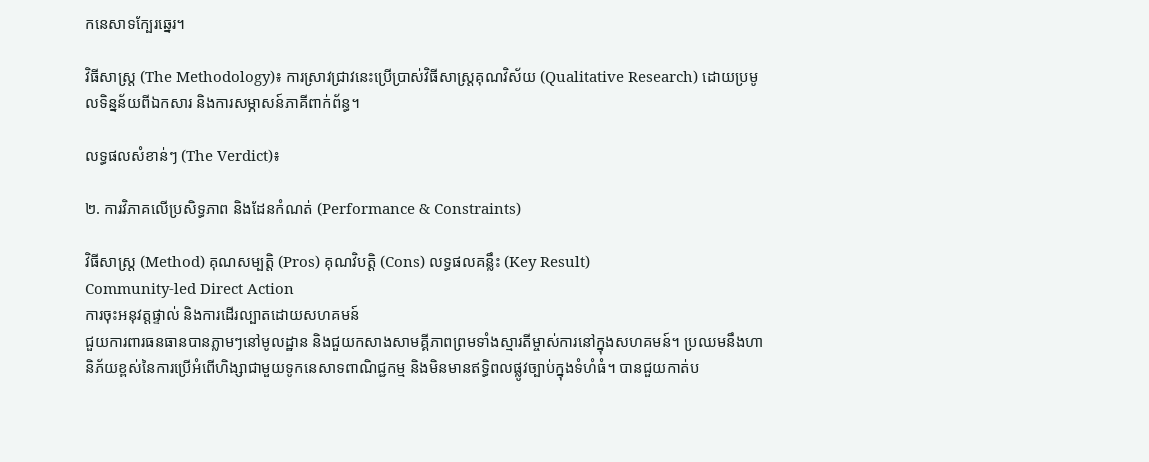កនេសាទក្បែរឆ្នេរ។

វិធីសាស្ត្រ (The Methodology)៖ ការស្រាវជ្រាវនេះប្រើប្រាស់វិធីសាស្រ្តគុណវិស័យ (Qualitative Research) ដោយប្រមូលទិន្នន័យពីឯកសារ និងការសម្ភាសន៍ភាគីពាក់ព័ន្ធ។

លទ្ធផលសំខាន់ៗ (The Verdict)៖

២. ការវិភាគលើប្រសិទ្ធភាព និងដែនកំណត់ (Performance & Constraints)

វិធីសាស្ត្រ (Method) គុណសម្បត្តិ (Pros) គុណវិបត្តិ (Cons) លទ្ធផលគន្លឹះ (Key Result)
Community-led Direct Action
ការចុះអនុវត្តផ្ទាល់ និងការដើរល្បាតដោយសហគមន៍
ជួយការពារធនធានបានភ្លាមៗនៅមូលដ្ឋាន និងជួយកសាងសាមគ្គីភាពព្រមទាំងស្មារតីម្ចាស់ការនៅក្នុងសហគមន៍។ ប្រឈមនឹងហានិភ័យខ្ពស់នៃការប្រើអំពើហិង្សាជាមួយទូកនេសាទពាណិជ្ជកម្ម និងមិនមានឥទ្ធិពលផ្លូវច្បាប់ក្នុងទំហំធំ។ បានជួយកាត់ប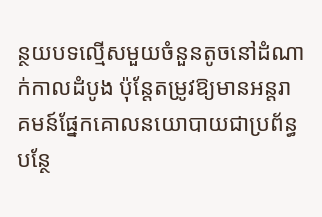ន្ថយបទល្មើសមួយចំនួនតូចនៅដំណាក់កាលដំបូង ប៉ុន្តែតម្រូវឱ្យមានអន្តរាគមន៍ផ្នែកគោលនយោបាយជាប្រព័ន្ធបន្ថែ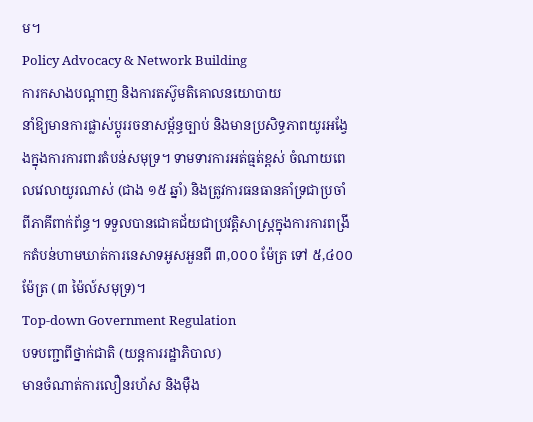ម។
Policy Advocacy & Network Building
ការកសាងបណ្តាញ និងការតស៊ូមតិគោលនយោបាយ
នាំឱ្យមានការផ្លាស់ប្តូររចនាសម្ព័ន្ធច្បាប់ និងមានប្រសិទ្ធភាពយូរអង្វែងក្នុងការការពារតំបន់សមុទ្រ។ ទាមទារការអត់ធ្មត់ខ្ពស់ ចំណាយពេលវេលាយូរណាស់ (ជាង ១៥ ឆ្នាំ) និងត្រូវការធនធានគាំទ្រជាប្រចាំពីភាគីពាក់ព័ន្ធ។ ទទួលបានជោគជ័យជាប្រវត្តិសាស្ត្រក្នុងការការពង្រីកតំបន់ហាមឃាត់ការនេសាទអូសអួនពី ៣,០០០ ម៉ែត្រ ទៅ ៥,៤០០ ម៉ែត្រ (៣ ម៉ៃល៍សមុទ្រ)។
Top-down Government Regulation
បទបញ្ជាពីថ្នាក់ជាតិ (យន្តការរដ្ឋាភិបាល)
មានចំណាត់ការលឿនរហ័ស និងម៉ឺង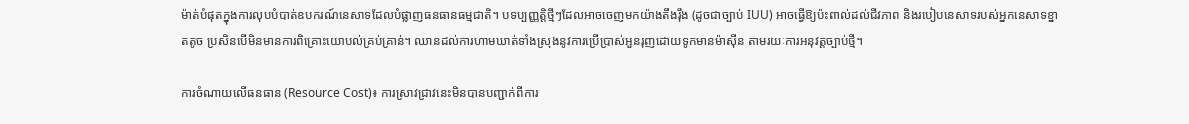ម៉ាត់បំផុតក្នុងការលុបបំបាត់ឧបករណ៍នេសាទដែលបំផ្លាញធនធានធម្មជាតិ។ បទប្បញ្ញត្តិថ្មីៗដែលអាចចេញមកយ៉ាងតឹងរ៉ឹង (ដូចជាច្បាប់ IUU) អាចធ្វើឱ្យប៉ះពាល់ដល់ជីវភាព និងរបៀបនេសាទរបស់អ្នកនេសាទខ្នាតតូច ប្រសិនបើមិនមានការពិគ្រោះយោបល់គ្រប់គ្រាន់។ ឈានដល់ការហាមឃាត់ទាំងស្រុងនូវការប្រើប្រាស់អួនរុញដោយទូកមានម៉ាស៊ីន តាមរយៈការអនុវត្តច្បាប់ថ្មី។

ការចំណាយលើធនធាន (Resource Cost)៖ ការស្រាវជ្រាវនេះមិនបានបញ្ជាក់ពីការ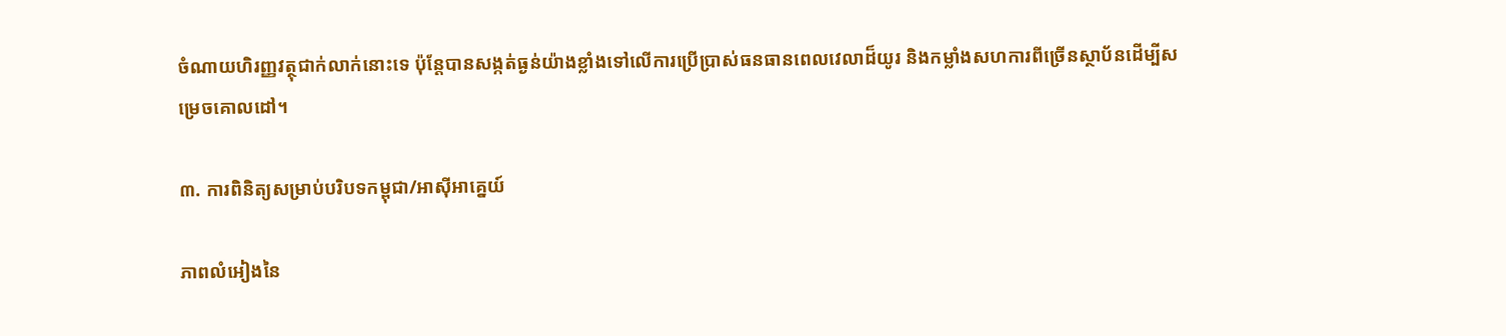ចំណាយហិរញ្ញវត្ថុជាក់លាក់នោះទេ ប៉ុន្តែបានសង្កត់ធ្ងន់យ៉ាងខ្លាំងទៅលើការប្រើប្រាស់ធនធានពេលវេលាដ៏យូរ និងកម្លាំងសហការពីច្រើនស្ថាប័នដើម្បីសម្រេចគោលដៅ។

៣. ការពិនិត្យសម្រាប់បរិបទកម្ពុជា/អាស៊ីអាគ្នេយ៍

ភាពលំអៀងនៃ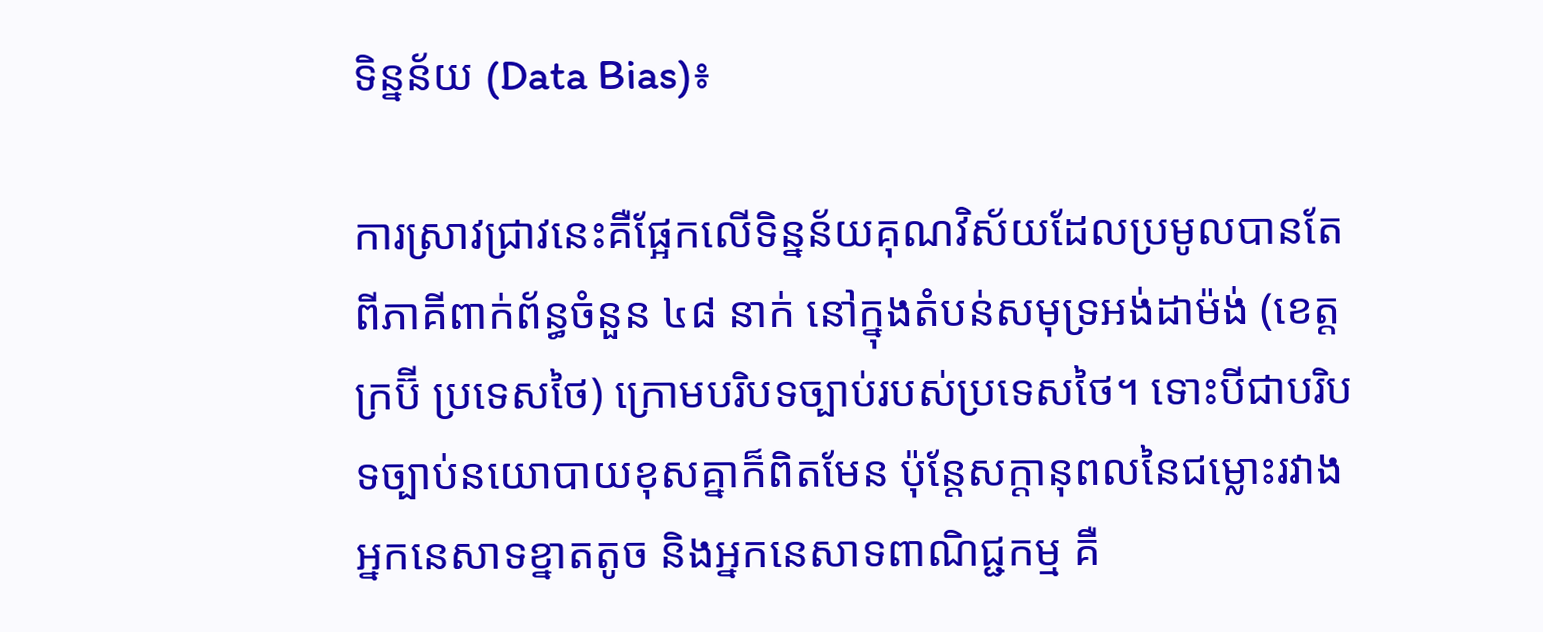ទិន្នន័យ (Data Bias)៖

ការស្រាវជ្រាវនេះគឺផ្អែកលើទិន្នន័យគុណវិស័យដែលប្រមូលបានតែពីភាគីពាក់ព័ន្ធចំនួន ៤៨ នាក់ នៅក្នុងតំបន់សមុទ្រអង់ដាម៉ង់ (ខេត្តក្រប៊ី ប្រទេសថៃ) ក្រោមបរិបទច្បាប់របស់ប្រទេសថៃ។ ទោះបីជាបរិបទច្បាប់នយោបាយខុសគ្នាក៏ពិតមែន ប៉ុន្តែសក្ដានុពលនៃជម្លោះរវាងអ្នកនេសាទខ្នាតតូច និងអ្នកនេសាទពាណិជ្ជកម្ម គឺ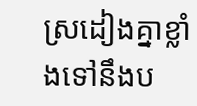ស្រដៀងគ្នាខ្លាំងទៅនឹងប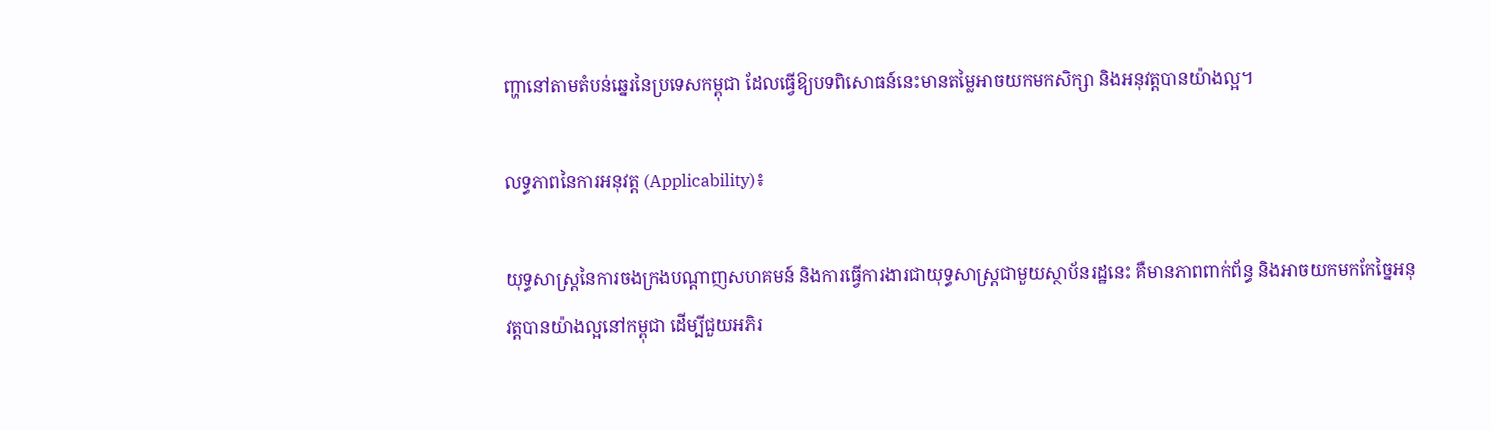ញ្ហានៅតាមតំបន់ឆ្នេរនៃប្រទេសកម្ពុជា ដែលធ្វើឱ្យបទពិសោធន៍នេះមានតម្លៃអាចយកមកសិក្សា និងអនុវត្តបានយ៉ាងល្អ។

លទ្ធភាពនៃការអនុវត្ត (Applicability)៖

យុទ្ធសាស្ត្រនៃការចងក្រងបណ្តាញសហគមន៍ និងការធ្វើការងារជាយុទ្ធសាស្ត្រជាមួយស្ថាប័នរដ្ឋនេះ គឺមានភាពពាក់ព័ន្ធ និងអាចយកមកកែច្នៃអនុវត្តបានយ៉ាងល្អនៅកម្ពុជា ដើម្បីជួយអភិរ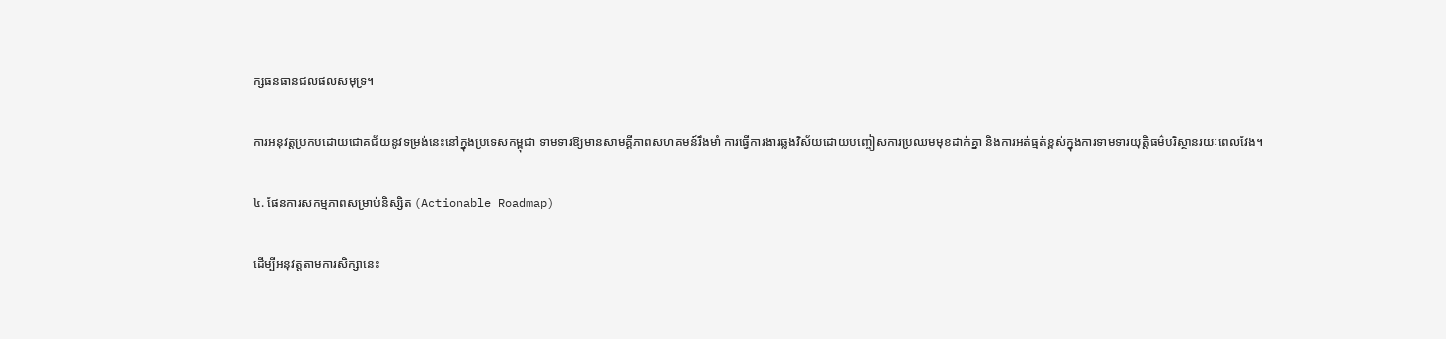ក្សធនធានជលផលសមុទ្រ។

ការអនុវត្តប្រកបដោយជោគជ័យនូវទម្រង់នេះនៅក្នុងប្រទេសកម្ពុជា ទាមទារឱ្យមានសាមគ្គីភាពសហគមន៍រឹងមាំ ការធ្វើការងារឆ្លងវិស័យដោយបញ្ចៀសការប្រឈមមុខដាក់គ្នា និងការអត់ធ្មត់ខ្ពស់ក្នុងការទាមទារយុត្តិធម៌បរិស្ថានរយៈពេលវែង។

៤. ផែនការសកម្មភាពសម្រាប់និស្សិត (Actionable Roadmap)

ដើម្បីអនុវត្តតាមការសិក្សានេះ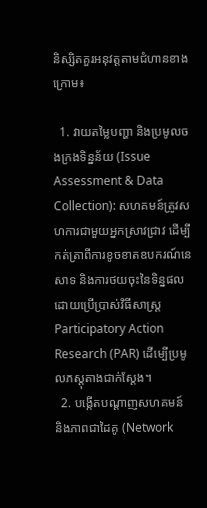និស្សិតគួរអនុវត្តតាមជំហានខាងក្រោម៖

  1. វាយតម្លៃបញ្ហា និងប្រមូលចងក្រងទិន្នន័យ (Issue Assessment & Data Collection): សហគមន៍ត្រូវសហការជាមួយអ្នកស្រាវជ្រាវ ដើម្បីកត់ត្រាពីការខូចខាតឧបករណ៍នេសាទ និងការថយចុះនៃទិន្នផល ដោយប្រើប្រាស់វិធីសាស្ត្រ Participatory Action Research (PAR) ដើម្បើប្រមូលភស្តុតាងជាក់ស្តែង។
  2. បង្កើតបណ្តាញសហគមន៍ និងភាពជាដៃគូ (Network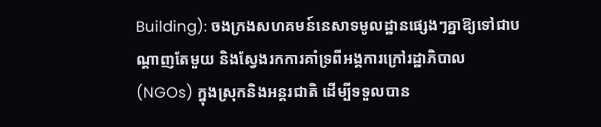Building): ចងក្រងសហគមន៍នេសាទមូលដ្ឋានផ្សេងៗគ្នាឱ្យទៅជាបណ្តាញតែមួយ និងស្វែងរកការគាំទ្រពីអង្គការក្រៅរដ្ឋាភិបាល (NGOs) ក្នុងស្រុកនិងអន្តរជាតិ ដើម្បីទទួលបាន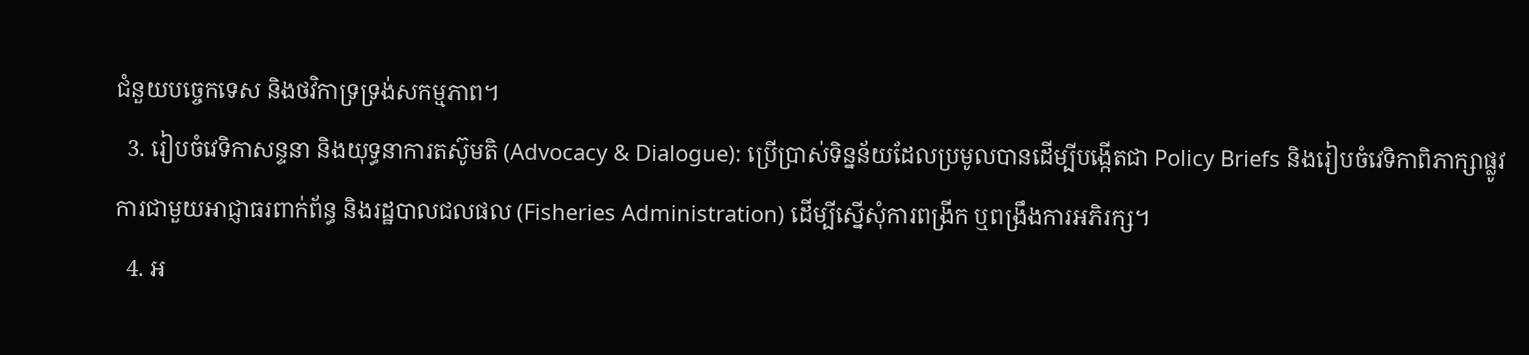ជំនួយបច្ចេកទេស និងថវិកាទ្រទ្រង់សកម្មភាព។
  3. រៀបចំវេទិកាសន្ទនា និងយុទ្ធនាការតស៊ូមតិ (Advocacy & Dialogue): ប្រើប្រាស់ទិន្នន័យដែលប្រមូលបានដើម្បីបង្កើតជា Policy Briefs និងរៀបចំវេទិកាពិភាក្សាផ្លូវការជាមួយអាជ្ញាធរពាក់ព័ន្ធ និងរដ្ឋបាលជលផល (Fisheries Administration) ដើម្បីស្នើសុំការពង្រីក ឬពង្រឹងការអភិរក្ស។
  4. អ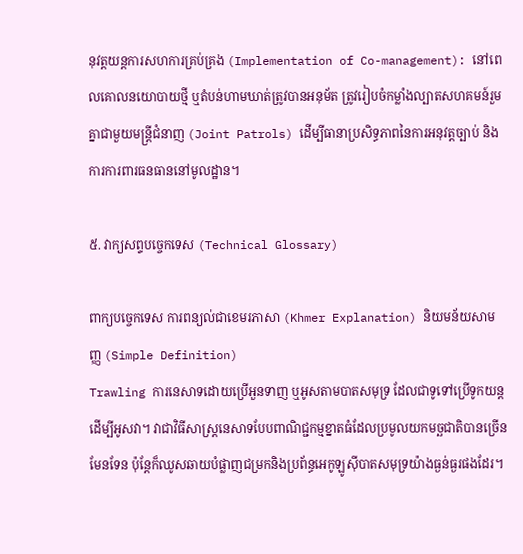នុវត្តយន្តការសហការគ្រប់គ្រង (Implementation of Co-management): នៅពេលគោលនយោបាយថ្មី ឬតំបន់ហាមឃាត់ត្រូវបានអនុម័ត ត្រូវរៀបចំកម្លាំងល្បាតសហគមន៍រួមគ្នាជាមួយមន្ត្រីជំនាញ (Joint Patrols) ដើម្បីធានាប្រសិទ្ធភាពនៃការអនុវត្តច្បាប់ និងការការពារធនធាននៅមូលដ្ឋាន។

៥. វាក្យសព្ទបច្ចេកទេស (Technical Glossary)

ពាក្យបច្ចេកទេស ការពន្យល់ជាខេមរភាសា (Khmer Explanation) និយមន័យសាមញ្ញ (Simple Definition)
Trawling ការនេសាទដោយប្រើអួនទាញ ឬអូសតាមបាតសមុទ្រ ដែលជាទូទៅប្រើទូកយន្តដើម្បីអូសវា។ វាជាវិធីសាស្ត្រនេសាទបែបពាណិជ្ជកម្មខ្នាតធំដែលប្រមូលយកមច្ឆជាតិបានច្រើនមែនទែន ប៉ុន្តែក៏ឈូសឆាយបំផ្លាញជម្រកនិងប្រព័ន្ធអេកូឡូស៊ីបាតសមុទ្រយ៉ាងធ្ងន់ធ្ងរផងដែរ។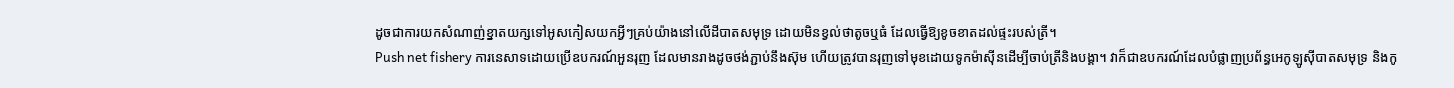ដូចជាការយកសំណាញ់ខ្នាតយក្សទៅអូសកៀសយកអ្វីៗគ្រប់យ៉ាងនៅលើដីបាតសមុទ្រ ដោយមិនខ្វល់ថាតូចឬធំ ដែលធ្វើឱ្យខូចខាតដល់ផ្ទះរបស់ត្រី។
Push net fishery ការនេសាទដោយប្រើឧបករណ៍អួនរុញ ដែលមានរាងដូចថង់ភ្ជាប់នឹងស៊ុម ហើយត្រូវបានរុញទៅមុខដោយទូកម៉ាស៊ីនដើម្បីចាប់ត្រីនិងបង្គា។ វាក៏ជាឧបករណ៍ដែលបំផ្លាញប្រព័ន្ធអេកូឡូស៊ីបាតសមុទ្រ និងកូ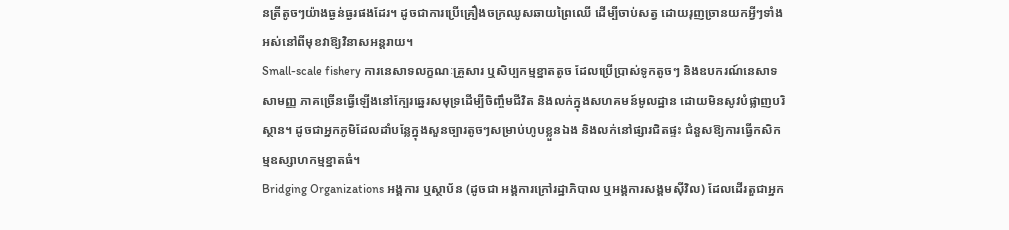នត្រីតូចៗយ៉ាងធ្ងន់ធ្ងរផងដែរ។ ដូចជាការប្រើគ្រឿងចក្រឈូសឆាយព្រៃឈើ ដើម្បីចាប់សត្វ ដោយរុញច្រានយកអ្វីៗទាំងអស់នៅពីមុខវាឱ្យវិនាសអន្តរាយ។
Small-scale fishery ការនេសាទលក្ខណៈគ្រួសារ ឬសិប្បកម្មខ្នាតតូច ដែលប្រើប្រាស់ទូកតូចៗ និងឧបករណ៍នេសាទសាមញ្ញ ភាគច្រើនធ្វើឡើងនៅក្បែរឆ្នេរសមុទ្រដើម្បីចិញ្ចឹមជីវិត និងលក់ក្នុងសហគមន៍មូលដ្ឋាន ដោយមិនសូវបំផ្លាញបរិស្ថាន។ ដូចជាអ្នកភូមិដែលដាំបន្លែក្នុងសួនច្បារតូចៗសម្រាប់ហូបខ្លួនឯង និងលក់នៅផ្សារជិតផ្ទះ ជំនួសឱ្យការធ្វើកសិកម្មឧស្សាហកម្មខ្នាតធំ។
Bridging Organizations អង្គការ ឬស្ថាប័ន (ដូចជា អង្គការក្រៅរដ្ឋាភិបាល ឬអង្គការសង្គមស៊ីវិល) ដែលដើរតួជាអ្នក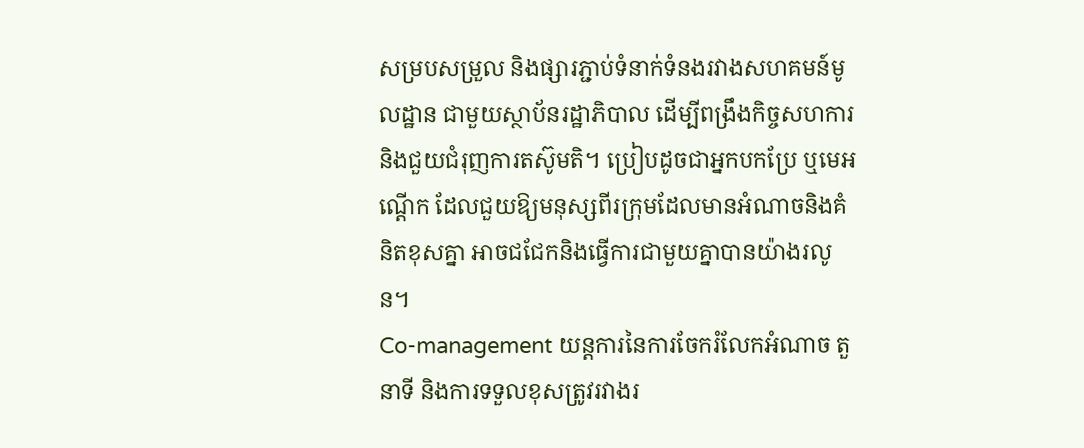សម្របសម្រួល និងផ្សារភ្ជាប់ទំនាក់ទំនងរវាងសហគមន៍មូលដ្ឋាន ជាមួយស្ថាប័នរដ្ឋាភិបាល ដើម្បីពង្រឹងកិច្ចសហការ និងជួយជំរុញការតស៊ូមតិ។ ប្រៀបដូចជាអ្នកបកប្រែ ឬមេអណ្ដើក ដែលជួយឱ្យមនុស្សពីរក្រុមដែលមានអំណាចនិងគំនិតខុសគ្នា អាចជជែកនិងធ្វើការជាមួយគ្នាបានយ៉ាងរលូន។
Co-management យន្តការនៃការចែករំលែកអំណាច តួនាទី និងការទទួលខុសត្រូវរវាងរ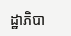ដ្ឋាភិបា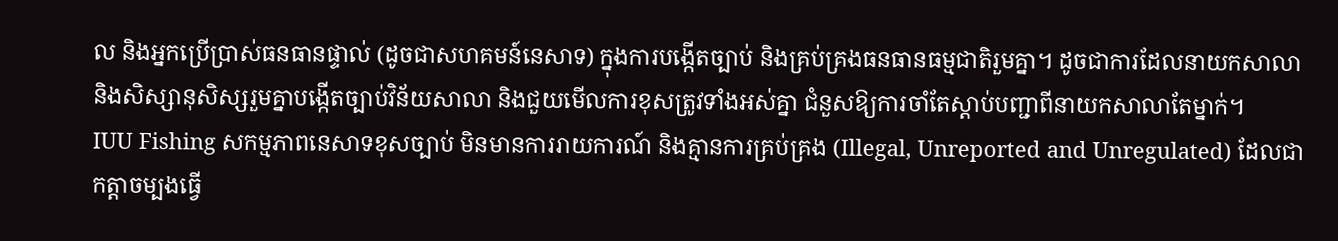ល និងអ្នកប្រើប្រាស់ធនធានផ្ទាល់ (ដូចជាសហគមន៍នេសាទ) ក្នុងការបង្កើតច្បាប់ និងគ្រប់គ្រងធនធានធម្មជាតិរួមគ្នា។ ដូចជាការដែលនាយកសាលា និងសិស្សានុសិស្សរួមគ្នាបង្កើតច្បាប់វិន័យសាលា និងជួយមើលការខុសត្រូវទាំងអស់គ្នា ជំនួសឱ្យការចាំតែស្តាប់បញ្ជាពីនាយកសាលាតែម្នាក់។
IUU Fishing សកម្មភាពនេសាទខុសច្បាប់ មិនមានការរាយការណ៍ និងគ្មានការគ្រប់គ្រង (Illegal, Unreported and Unregulated) ដែលជាកត្តាចម្បងធ្វើ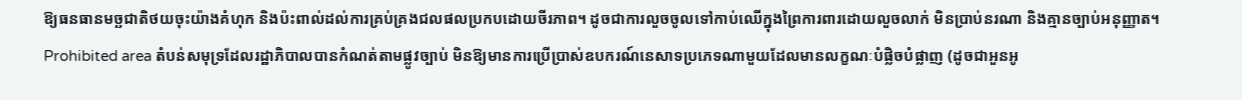ឱ្យធនធានមច្ឆជាតិថយចុះយ៉ាងគំហុក និងប៉ះពាល់ដល់ការគ្រប់គ្រងជលផលប្រកបដោយចីរភាព។ ដូចជាការលួចចូលទៅកាប់ឈើក្នុងព្រៃការពារដោយលួចលាក់ មិនប្រាប់នរណា និងគ្មានច្បាប់អនុញ្ញាត។
Prohibited area តំបន់សមុទ្រដែលរដ្ឋាភិបាលបានកំណត់តាមផ្លូវច្បាប់ មិនឱ្យមានការប្រើប្រាស់ឧបករណ៍នេសាទប្រភេទណាមួយដែលមានលក្ខណៈបំផ្លិចបំផ្លាញ (ដូចជាអួនអូ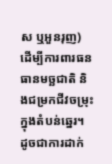ស ឬអួនរុញ) ដើម្បីការពារធនធានមច្ឆជាតិ និងជម្រកជីវចម្រុះក្នុងតំបន់ឆ្នេរ។ ដូចជាការដាក់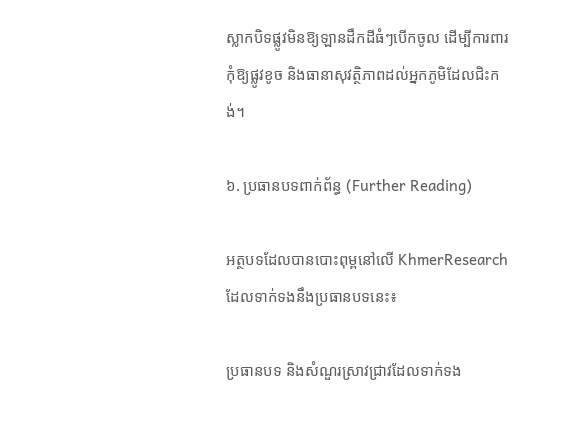ស្លាកបិទផ្លូវមិនឱ្យឡានដឹកដីធំៗបើកចូល ដើម្បីការពារកុំឱ្យផ្លូវខូច និងធានាសុវត្ថិភាពដល់អ្នកភូមិដែលជិះកង់។

៦. ប្រធានបទពាក់ព័ន្ធ (Further Reading)

អត្ថបទដែលបានបោះពុម្ពនៅលើ KhmerResearch ដែលទាក់ទងនឹងប្រធានបទនេះ៖

ប្រធានបទ និងសំណួរស្រាវជ្រាវដែលទាក់ទង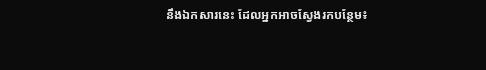នឹងឯកសារនេះ ដែលអ្នកអាចស្វែងរកបន្ថែម៖